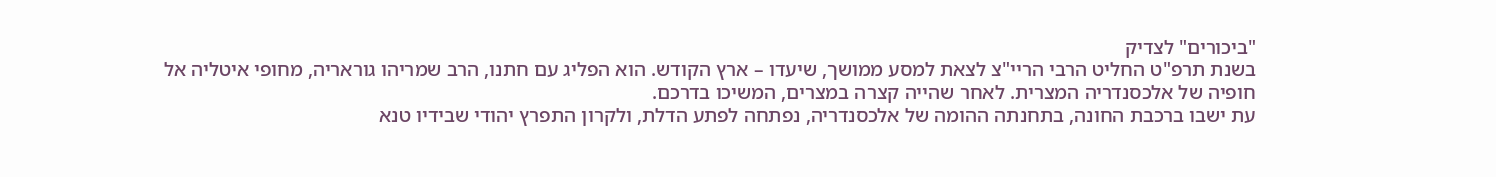"ביכורים" לצדיק
בשנת תרפ"ט החליט הרבי הריי"צ לצאת למסע ממושך, שיעדו – ארץ הקודש. הוא הפליג עם חתנו, הרב שמריהו גוראריה, מחופי איטליה אל חופיה של אלכסנדריה המצרית. לאחר שהייה קצרה במצרים, המשיכו בדרכם.
עת ישבו ברכבת החונה, בתחנתה ההומה של אלכסנדריה, נפתחה לפתע הדלת, ולקרון התפרץ יהודי שבידיו טנא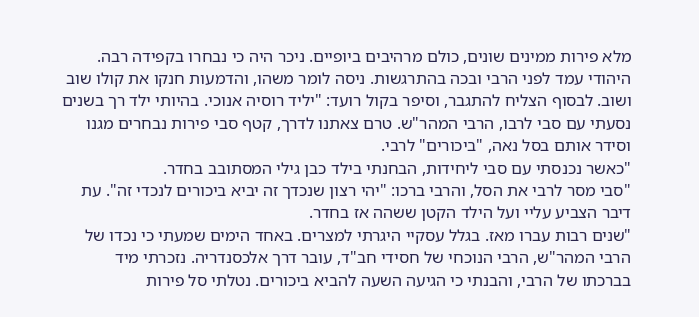מלא פירות ממינים שונים, כולם מרהיבים ביופיים. ניכר היה כי נבחרו בקפידה רבה.
היהודי עמד לפני הרבי ובכה בהתרגשות. ניסה לומר משהו, והדמעות חנקו את קולו שוב ושוב. לבסוף הצליח להתגבר, וסיפר בקול רועד: "יליד רוסיה אנוכי. בהיותי ילד רך בשנים נסעתי עם סבי לרבו, הרבי המהר"ש. טרם צאתנו לדרך, קטף סבי פירות נבחרים מגנו וסידר אותם בסל נאה, "ביכורים" לרבי.
"כאשר נכנסתי עם סבי ליחידות, הבחנתי בילד כבן גילי המסתובב בחדר.
"סבי מסר לרבי את הסל, והרבי ברכו: "יהי רצון שנכדך זה יביא ביכורים לנכדי זה". עת דיבר הצביע עליי ועל הילד הקטן ששהה אז בחדר.
"שנים רבות עברו מאז. בגלל עסקיי היגרתי למצרים. באחד הימים שמעתי כי נכדו של הרבי המהר"ש, הרבי הנוכחי של חסידי חב"ד, עובר דרך אלכסנדריה. נזכרתי מיד בברכתו של הרבי, והבנתי כי הגיעה השעה להביא ביכורים. נטלתי סל פירות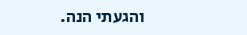והגעתי הנה.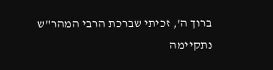ברוך ה', זכיתי שברכת הרבי המהר"ש נתקיימה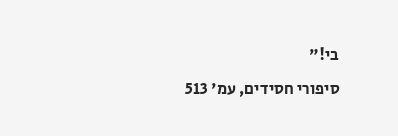בי!"
סיפורי חסידים, עמ' 513